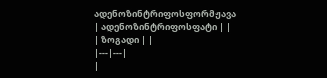ადენოზინტრიფოსფორმჟავა
| ადენოზინტრიფოსფატი | |
| ზოგადი | |
|---|---|
|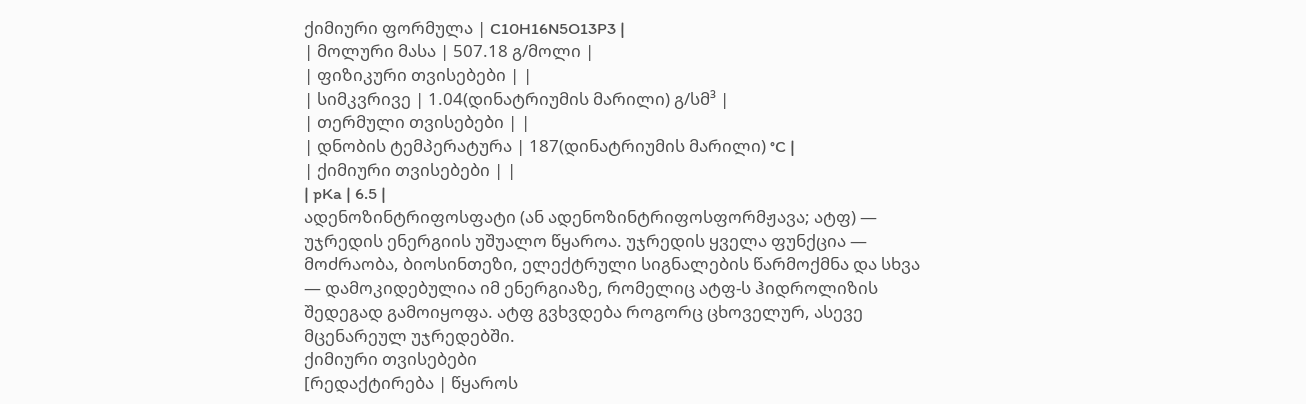ქიმიური ფორმულა | C10H16N5O13P3 |
| მოლური მასა | 507.18 გ/მოლი |
| ფიზიკური თვისებები | |
| სიმკვრივე | 1.04(დინატრიუმის მარილი) გ/სმ³ |
| თერმული თვისებები | |
| დნობის ტემპერატურა | 187(დინატრიუმის მარილი) °C |
| ქიმიური თვისებები | |
| pKa | 6.5 |
ადენოზინტრიფოსფატი (ან ადენოზინტრიფოსფორმჟავა; ატფ) — უჯრედის ენერგიის უშუალო წყაროა. უჯრედის ყველა ფუნქცია — მოძრაობა, ბიოსინთეზი, ელექტრული სიგნალების წარმოქმნა და სხვა — დამოკიდებულია იმ ენერგიაზე, რომელიც ატფ-ს ჰიდროლიზის შედეგად გამოიყოფა. ატფ გვხვდება როგორც ცხოველურ, ასევე მცენარეულ უჯრედებში.
ქიმიური თვისებები
[რედაქტირება | წყაროს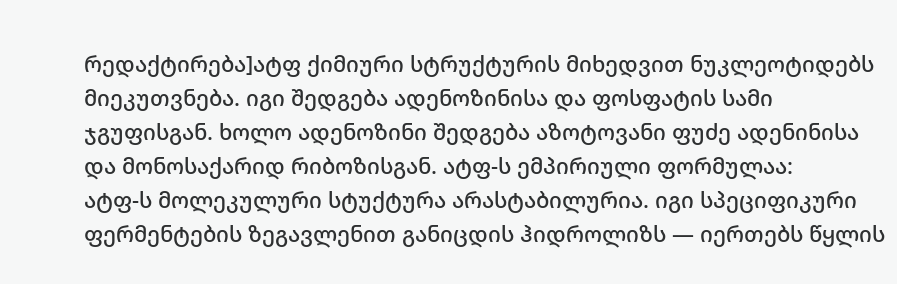რედაქტირება]ატფ ქიმიური სტრუქტურის მიხედვით ნუკლეოტიდებს მიეკუთვნება. იგი შედგება ადენოზინისა და ფოსფატის სამი ჯგუფისგან. ხოლო ადენოზინი შედგება აზოტოვანი ფუძე ადენინისა და მონოსაქარიდ რიბოზისგან. ატფ-ს ემპირიული ფორმულაა:
ატფ-ს მოლეკულური სტუქტურა არასტაბილურია. იგი სპეციფიკური ფერმენტების ზეგავლენით განიცდის ჰიდროლიზს — იერთებს წყლის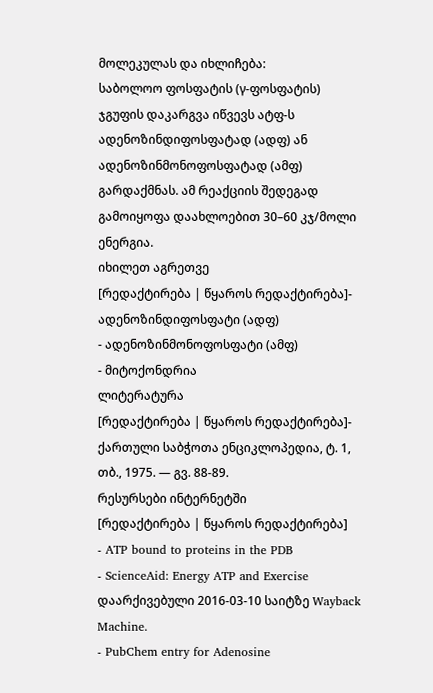მოლეკულას და იხლიჩება:
საბოლოო ფოსფატის (γ-ფოსფატის) ჯგუფის დაკარგვა იწვევს ატფ-ს ადენოზინდიფოსფატად (ადფ) ან ადენოზინმონოფოსფატად (ამფ) გარდაქმნას. ამ რეაქციის შედეგად გამოიყოფა დაახლოებით 30–60 კჯ/მოლი ენერგია.
იხილეთ აგრეთვე
[რედაქტირება | წყაროს რედაქტირება]- ადენოზინდიფოსფატი (ადფ)
- ადენოზინმონოფოსფატი (ამფ)
- მიტოქონდრია
ლიტერატურა
[რედაქტირება | წყაროს რედაქტირება]- ქართული საბჭოთა ენციკლოპედია, ტ. 1, თბ., 1975. — გვ. 88-89.
რესურსები ინტერნეტში
[რედაქტირება | წყაროს რედაქტირება]
- ATP bound to proteins in the PDB
- ScienceAid: Energy ATP and Exercise დაარქივებული 2016-03-10 საიტზე Wayback Machine.
- PubChem entry for Adenosine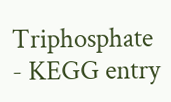Triphosphate
- KEGG entry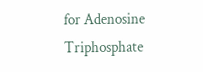for Adenosine Triphosphate